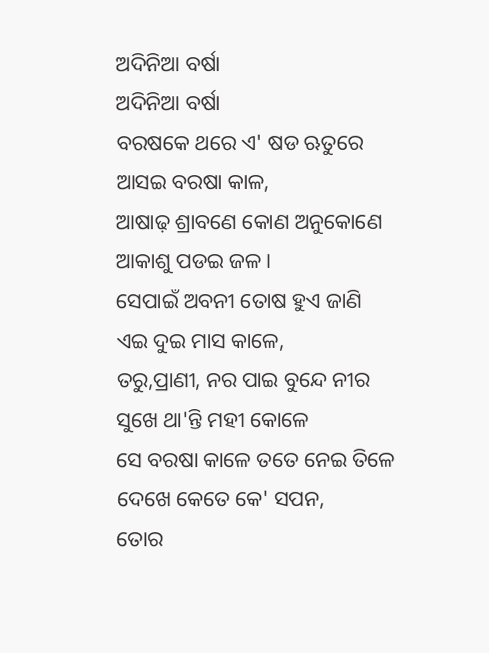ଅଦିନିଆ ବର୍ଷା
ଅଦିନିଆ ବର୍ଷା
ବରଷକେ ଥରେ ଏ' ଷଡ ଋତୁରେ
ଆସଇ ବରଷା କାଳ,
ଆଷାଢ଼ ଶ୍ରାବଣେ କୋଣ ଅନୁକୋଣେ
ଆକାଶୁ ପଡଇ ଜଳ।
ସେପାଇଁ ଅବନୀ ତୋଷ ହୁଏ ଜାଣି
ଏଇ ଦୁଇ ମାସ କାଳେ,
ତରୁ,ପ୍ରାଣୀ, ନର ପାଇ ବୁନ୍ଦେ ନୀର
ସୁଖେ ଥା'ନ୍ତି ମହୀ କୋଳେ
ସେ ବରଷା କାଳେ ତତେ ନେଇ ତିଳେ
ଦେଖେ କେତେ କେ' ସପନ,
ତୋର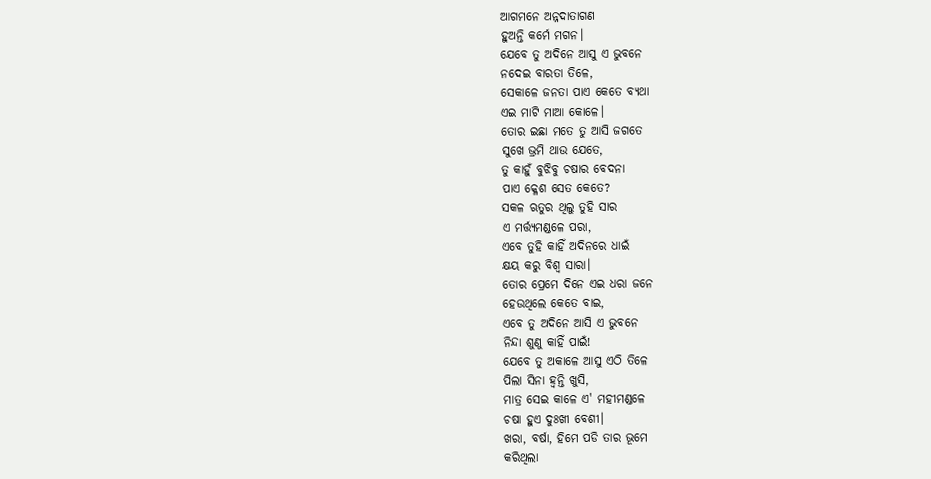ଆଗମନେ ଅନ୍ନଦାତାଗଣ
ହୁଅନ୍ତି କର୍ମେ ମଗନ।
ଯେବେ ତୁ ଅଦିନେ ଆସୁ ଏ ଭୁବନେ
ନଦେଇ ବାରତା ତିଳେ,
ସେକାଳେ ଜନତା ପାଏ କେତେ ବ୍ୟଥା
ଏଇ ମାଟି ମାଆ କୋଳେ।
ତୋର ଇଛା ମତେ ତୁ ଆସି ଜଗତେ
ସୁଖେ ଭ୍ରମି ଥାଉ ଯେତେ,
ତୁ କାହୁଁ ବୁଝିବୁ ଚଷାର ବେଦନା
ପାଏ କ୍ଳେଶ ସେତ କେତେ?
ସକଳ ଋତୁର ଥିଲୁ ତୁହି ସାର
ଏ ମର୍ତ୍ତ୍ୟମଣ୍ଡଳେ ପରା,
ଏବେ ତୁହି କାହିଁ ଅଦିନରେ ଧାଇଁ
କ୍ଷୟ କରୁ ବିଶ୍ୱ ସାରା।
ତୋର ପ୍ରେମେ ଦିନେ ଏଇ ଧରା ଜନେ
ହେଉଥିଲେ କେତେ ବାଇ,
ଏବେ ତୁ ଅଦିନେ ଆସି ଏ ଭୁବନେ
ନିନ୍ଦା ଶୁଣୁ କାହିଁ ପାଇଁ!
ଯେବେ ତୁ ଅକାଳେ ଆସୁ ଏଠି ତିଳେ
ପିଲା ସିନା ହ୍ୱନ୍ତି ଖୁସି,
ମାତ୍ର ସେଇ କାଳେ ଏ' ମହୀମଣ୍ଡଳେ
ଚଷା ହୁଏ ଦୁଃଖୀ ବେଶୀ।
ଖରା, ବର୍ଷା, ହିମେ ପଡି ତାର ଭୂମେ
କରିଥିଲା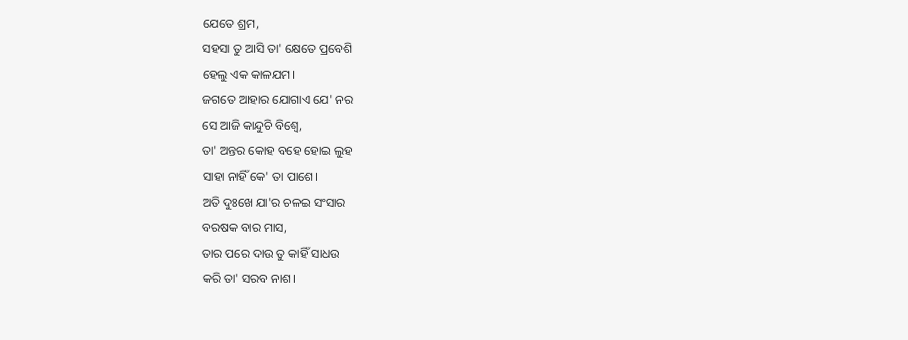ଯେତେ ଶ୍ରମ,
ସହସା ତୁ ଆସି ତା' କ୍ଷେତେ ପ୍ରବେଶି
ହେଲୁ ଏକ କାଳଯମ।
ଜଗତେ ଆହାର ଯୋଗାଏ ଯେ' ନର
ସେ ଆଜି କାନ୍ଦୁଚି ବିଶ୍ୱେ,
ତା' ଅନ୍ତର କୋହ ବହେ ହୋଇ ଲୁହ
ସାହା ନାହିଁ କେ' ତା ପାଶେ।
ଅତି ଦୁଃଖେ ଯା'ର ଚଳଇ ସଂସାର
ବରଷକ ବାର ମାସ,
ତାର ପରେ ଦାଉ ତୁ କାହିଁ ସାଧଉ
କରି ତା' ସରବ ନାଶ।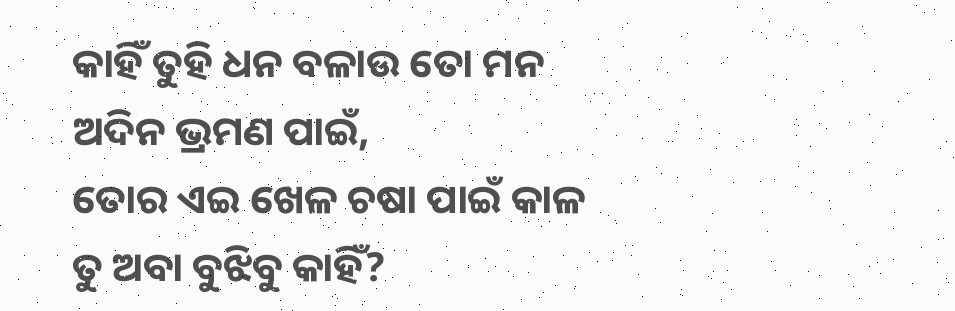କାହିଁ ତୁହି ଧନ ବଳାଉ ତୋ ମନ
ଅଦିନ ଭ୍ରମଣ ପାଇଁ,
ତୋର ଏଇ ଖେଳ ଚଷା ପାଇଁ କାଳ
ତୁ ଅବା ବୁଝିବୁ କାହିଁ?